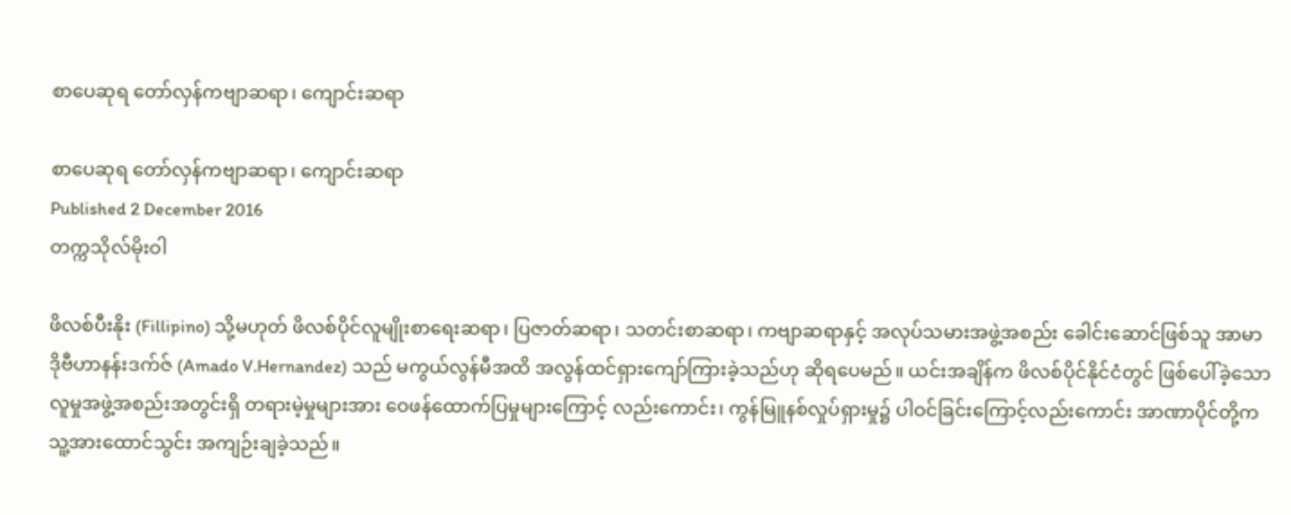စာပေဆုရ တော်လှန်ကဗျာဆရာ၊ ကျောင်းဆရာ

စာပေဆုရ တော်လှန်ကဗျာဆရာ၊ ကျောင်းဆရာ
Published 2 December 2016
တက္ကသိုလ်မိုးဝါ

ဖိလစ်ပီးနိုး (Fillipino) သို့မဟုတ် ဖိလစ်ပိုင်လူမျိုးစာရေးဆရာ၊ ပြဇာတ်ဆရာ၊ သတင်းစာဆရာ၊ ကဗျာဆရာနှင့် အလုပ်သမားအဖွဲ့အစည်း ခေါင်းဆောင်ဖြစ်သူ အာမာဒိုဗီဟာနန်းဒက်ဇ် (Amado V.Hernandez) သည် မကွယ်လွန်မီအထိ အလွန်ထင်ရှားကျော်ကြားခဲ့သည်ဟု ဆိုရပေမည်။ ယင်းအချိန်က ဖိလစ်ပိုင်နိုင်ငံတွင် ဖြစ်ပေါ်ခဲ့သော လူမှုအဖွဲ့အစည်းအတွင်းရှိ တရားမဲ့မှုများအား ဝေဖန်ထောက်ပြမှုများကြောင့် လည်းကောင်း၊ ကွန်မြူနစ်လှုပ်ရှားမှု၌ ပါဝင်ခြင်းကြောင့်လည်းကောင်း အာဏာပိုင်တို့က သူ့အားထောင်သွင်း အကျဉ်းချခဲ့သည်။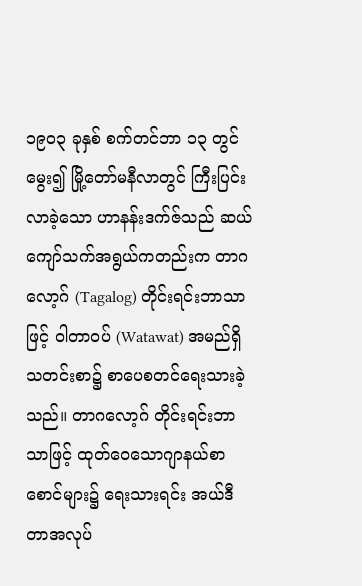၁၉၀၃ ခုနှစ် စက်တင်ဘာ ၁၃ တွင်မွေး၍ မြို့တော်မနီလာတွင် ကြီးပြင်းလာခဲ့သော ဟာနန်းဒက်ဇ်သည် ဆယ်ကျော်သက်အရွယ်ကတည်းက တာဂလော့ဂ် (Tagalog) တိုင်းရင်းဘာသာဖြင့် ဝါတာဝပ် (Watawat) အမည်ရှိသတင်းစာ၌ စာပေစတင်ရေးသားခဲ့သည်။ တာဂလော့ဂ် တိုင်းရင်းဘာသာဖြင့် ထုတ်ဝေသောဂျာနယ်စာစောင်များ၌ ရေးသားရင်း အယ်ဒီတာအလုပ်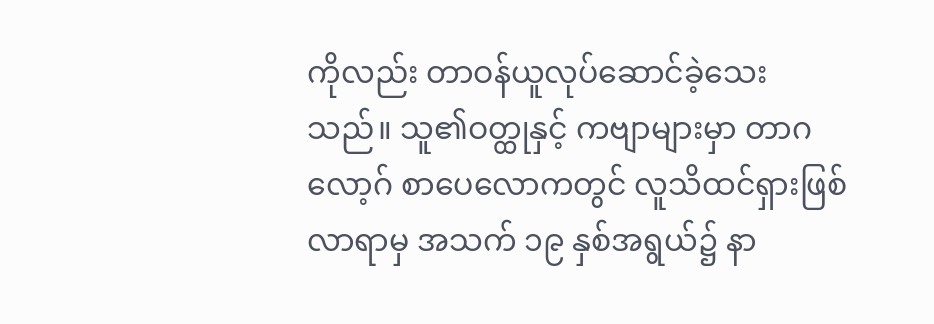ကိုလည်း တာဝန်ယူလုပ်ဆောင်ခဲ့သေးသည်။ သူ၏ဝတ္ထုနှင့် ကဗျာများမှာ တာဂလော့ဂ် စာပေလောကတွင် လူသိထင်ရှားဖြစ်လာရာမှ အသက် ၁၉ နှစ်အရွယ်၌ နာ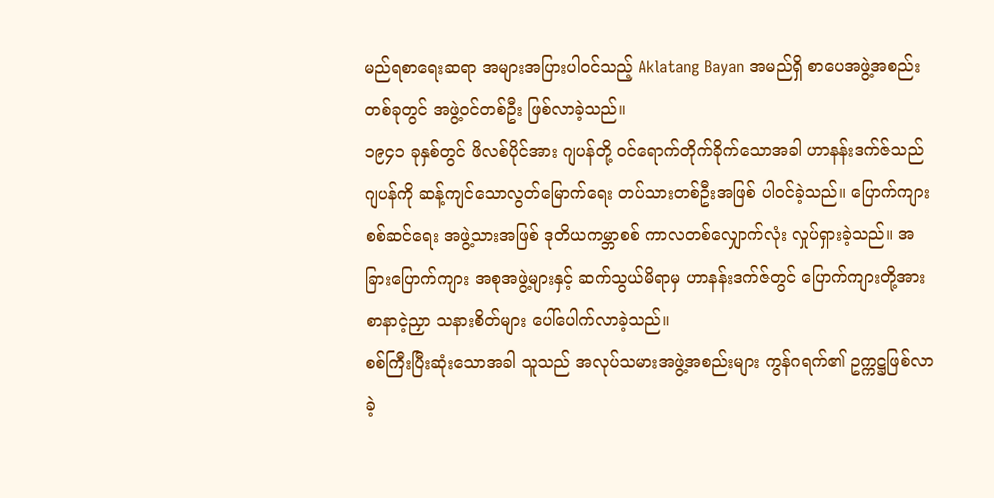မည်ရစာရေးဆရာ အများအပြားပါဝင်သည့် Aklatang Bayan အမည်ရှိ စာပေအဖွဲ့အစည်းတစ်ခုတွင် အဖွဲ့ဝင်တစ်ဦး ဖြစ်လာခဲ့သည်။
၁၉၄၁ ခုနှစ်တွင် ဖိလစ်ပိုင်အား ဂျပန်တို့ ဝင်ရောက်တိုက်ခိုက်သောအခါ ဟာနန်းဒက်ဇ်သည် ဂျပန်ကို ဆန့်ကျင်သောလွတ်မြောက်ရေး တပ်သားတစ်ဦးအဖြစ် ပါဝင်ခဲ့သည်။ ပြောက်ကျားစစ်ဆင်ရေး အဖွဲ့သားအဖြစ် ဒုတိယကမ္ဘာစစ် ကာလတစ်လျှောက်လုံး လှုပ်ရှားခဲ့သည်။ အခြားပြောက်ကျား အစုအဖွဲ့များနှင့် ဆက်သွယ်မိရာမှ ဟာနန်းဒက်ဇ်တွင် ပြောက်ကျားတို့အား စာနာငဲ့ညှာ သနားစိတ်များ ပေါ်ပေါက်လာခဲ့သည်။
စစ်ကြီးပြီးဆုံးသောအခါ သူသည် အလုပ်သမားအဖွဲ့အစည်းများ ကွန်ဂရက်၏ ဥက္ကဋ္ဌဖြစ်လာခဲ့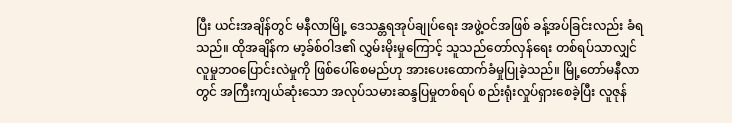ပြီး ယင်းအချိန်တွင် မနီလာမြို့ ဒေသန္တရအုပ်ချုပ်ရေး အဖွဲ့ဝင်အဖြစ် ခန့်အပ်ခြင်းလည်း ခံရသည်။ ထိုအချိန်က မာ့ခ်စ်ဝါဒ၏ လွှမ်းမိုးမှုကြောင့် သူသည်တော်လှန်ရေး တစ်ရပ်သာလျှင် လူမှုဘဝပြောင်းလဲမှုကို ဖြစ်ပေါ်စေမည်ဟု အားပေးထောက်ခံမှုပြုခဲ့သည်။ မြို့တော်မနီလာတွင် အကြီးကျယ်ဆုံးသော အလုပ်သမားဆန္ဒပြမှုတစ်ရပ် စည်းရုံးလှုပ်ရှားစေခဲ့ပြီး လူဇုန်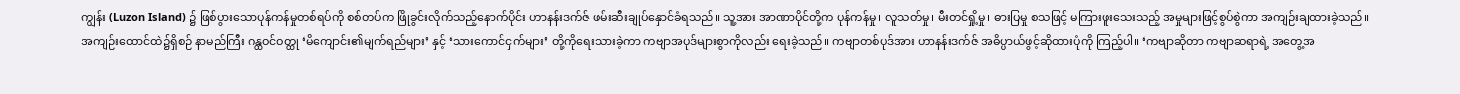ကျွန်း (Luzon Island) ၌ ဖြစ်ပွားသောပုန်ကန်မှုတစ်ရပ်ကို စစ်တပ်က ဖြိုခွင်းလိုက်သည့်နောက်ပိုင်း ဟာနန်းဒက်ဇ် ဖမ်းဆီးချုပ်နှောင်ခံရသည်။ သူ့အား အာဏာပိုင်တို့က ပုန်ကန်မှု၊ လူသတ်မှု၊ မီးတင်ရှို့မှု၊ ဓားပြမှု စသဖြင့် မကြားဖူးသေးသည့် အမှုများဖြင့်စွပ်စွဲကာ အကျဉ်းချထားခဲ့သည်။
အကျဉ်းထောင်ထဲ၌ရှိစဉ် နာမည်ကြီး ဂန္ထဝင်ဝတ္ထု ‘မိကျောင်း၏မျက်ရည်များ’ နှင့် ‘သားကောင်ငှက်များ’ တို့ကိုရေးသားခဲ့ကာ ကဗျာအပုဒ်များစွာကိုလည်း ရေးခဲ့သည်။ ကဗျာတစ်ပုဒ်အား ဟာနန်းဒက်ဇ် အဓိပ္ပာယ်ဖွင့်ဆိုထားပုံကို ကြည့်ပါ။ ‘ကဗျာဆိုတာ ကဗျာဆရာရဲ့ အတွေ့အ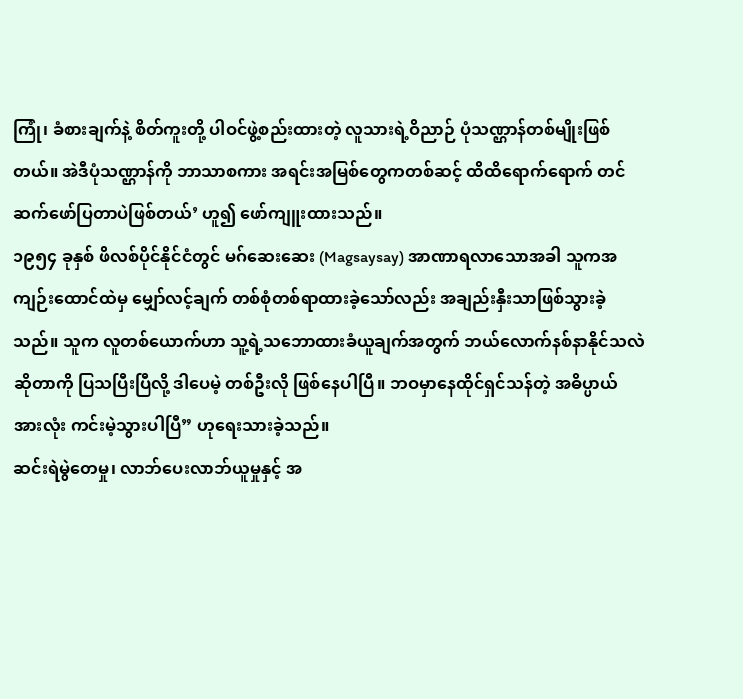ကြုံ၊ ခံစားချက်နဲ့ စိတ်ကူးတို့ ပါဝင်ဖွဲ့စည်းထားတဲ့ လူသားရဲ့ဝိညာဉ် ပုံသဏ္ဌာန်တစ်မျိုးဖြစ်တယ်။ အဲဒီပုံသဏ္ဌာန်ကို ဘာသာစကား အရင်းအမြစ်တွေကတစ်ဆင့် ထိထိရောက်ရောက် တင်ဆက်ဖော်ပြတာပဲဖြစ်တယ်’ ဟူ၍ ဖော်ကျူးထားသည်။
၁၉၅၄ ခုနှစ် ဖိလစ်ပိုင်နိုင်ငံတွင် မဂ်ဆေးဆေး (Magsaysay) အာဏာရလာသောအခါ သူကအကျဉ်းထောင်ထဲမှ မျှော်လင့်ချက် တစ်စုံတစ်ရာထားခဲ့သော်လည်း အချည်းနှီးသာဖြစ်သွားခဲ့သည်။ သူက လူတစ်ယောက်ဟာ သူ့ရဲ့သဘောထားခံယူချက်အတွက် ဘယ်လောက်နစ်နာနိုင်သလဲဆိုတာကို ပြသပြီးပြီလို့ ဒါပေမဲ့ တစ်ဦးလို ဖြစ်နေပါပြီ။ ဘဝမှာနေထိုင်ရှင်သန်တဲ့ အဓိပ္ပာယ်အားလုံး ကင်းမဲ့သွားပါပြီ” ဟုရေးသားခဲ့သည်။
ဆင်းရဲမွဲတေမှု၊ လာဘ်ပေးလာဘ်ယူမှုနှင့် အ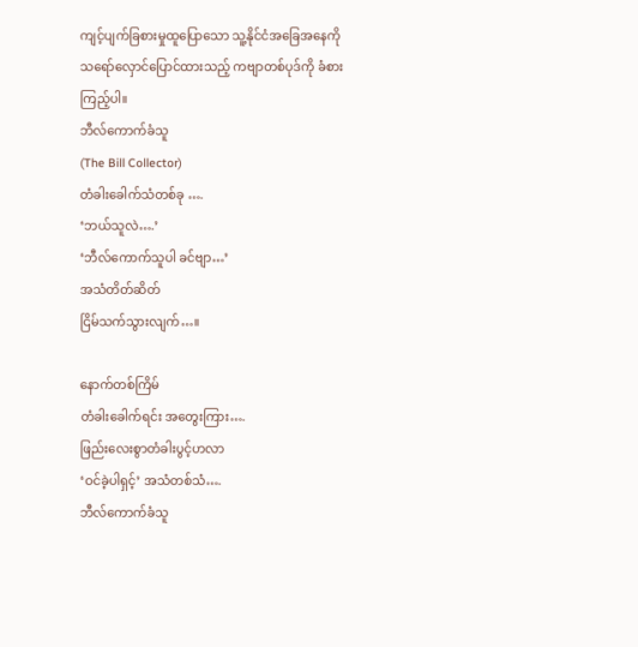ကျင့်ပျက်ခြစားမှုထူပြောသော သူ့နိုင်ငံအခြေအနေကို သရော်လှောင်ပြောင်ထားသည့် ကဗျာတစ်ပုဒ်ကို ခံစားကြည့်ပါ။
ဘီလ်ကောက်ခံသူ
(The Bill Collector)
တံခါးခေါက်သံတစ်ခု ….
‘ဘယ်သူလဲ….’
‘ဘီလ်ကောက်သူပါ ခင်ဗျာ…’
အသံတိတ်ဆိတ်
ငြိမ်သက်သွားလျက်…။

နောက်တစ်ကြိမ်
တံခါးခေါက်ရင်း အတွေးကြား….
ဖြည်းလေးစွာတံခါးပွင့်ဟလာ
‘ဝင်ခဲ့ပါရှင့်’ အသံတစ်သံ….
ဘီလ်ကောက်ခံသူ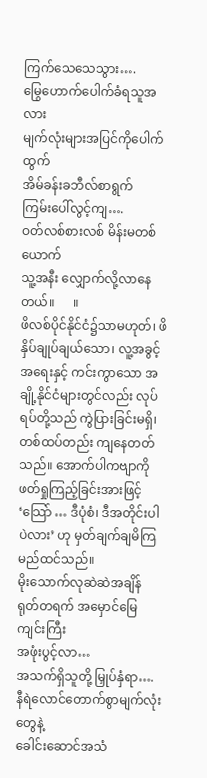ကြက်သေသေသွား….
မြွေဟောက်ပေါက်ခံရသူအလား
မျက်လုံးများအပြင်ကိုပေါက်ထွက်
အိမ်ခန်းခဘီလ်စာရွက်
ကြမ်းပေါ်လွင့်ကျ….
ဝတ်လစ်စားလစ် မိန်းမတစ်ယောက်
သူ့အနီး လျှောက်လို့လာနေတယ်။      ။
ဖိလစ်ပိုင်နိုင်ငံ၌သာမဟုတ်၊ ဖိနှိပ်ချုပ်ချယ်သော၊ လူ့အခွင့်အရေးနှင့် ကင်းကွာသော အချို့နိုင်ငံများတွင်လည်း လုပ်ရပ်တို့သည် ကွဲပြားခြင်းမရှိ၊ တစ်ထပ်တည်း ကျနေတတ်သည်။ အောက်ပါကဗျာကို ဖတ်ရှုကြည့်ခြင်းအားဖြင့် ‘သြော် … ဒီပုံစံ၊ ဒီအတိုင်းပါပဲလား’ ဟု မှတ်ချက်ချမိကြမည်ထင်သည်။
မိုးသောက်လုဆဲဆဲအချိန်
ရုတ်တရက် အမှောင်မြေကျင်းကြီး
အဖုံးပွင့်လာ…
အသက်ရှိသူတို့ မြှုပ်နှံရာ….
နီရဲလောင်တောက်စွာမျက်လုံးတွေနဲ့
ခေါင်းဆောင်အသံ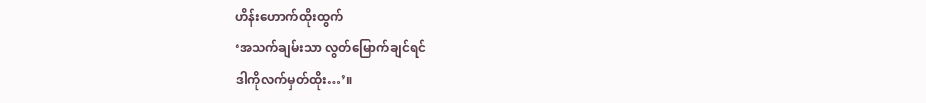ဟိန်းဟောက်ထိုးထွက်
‘အသက်ချမ်းသာ လွတ်မြောက်ချင်ရင်
ဒါကိုလက်မှတ်ထိုး…’။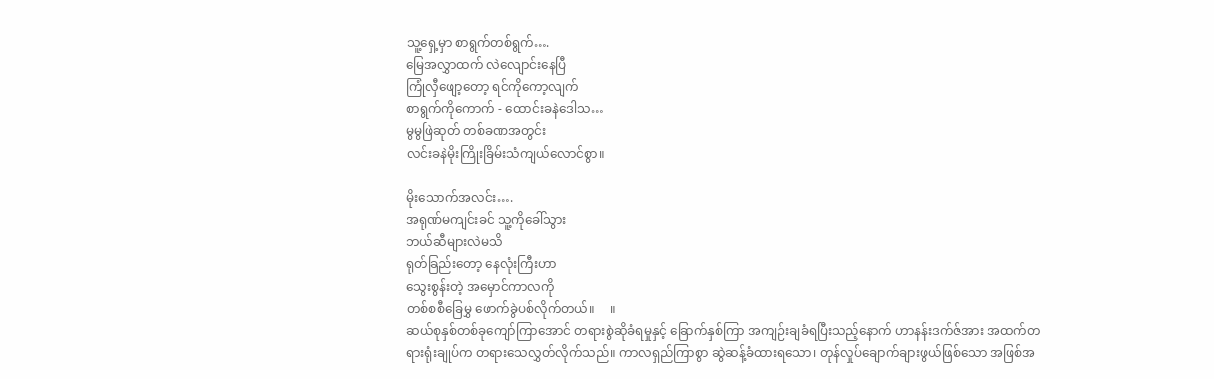သူ့ရှေ့မှာ စာရွက်တစ်ရွက်….
မြေအလွှာထက် လဲလျောင်းနေပြီ
ကြုံလှီဖျော့တော့ ရင်ကိုကော့လျက်
စာရွက်ကိုကောက် - ထောင်းခနဲဒေါသ…
မွမွဖြဲဆုတ် တစ်ခဏအတွင်း
လင်းခနဲမိုးကြိုးခြိမ်းသံကျယ်လောင်စွာ။

မိုးသောက်အလင်း….
အရုဏ်မကျင်းခင် သူ့ကိုခေါ်သွား
ဘယ်ဆီများလဲမသိ
ရုတ်ခြည်းတော့ နေလုံးကြီးဟာ
သွေးစွန်းတဲ့ အမှောင်ကာလကို
တစ်စစီခြေမွှ ဖောက်ခွဲပစ်လိုက်တယ်။     ။
ဆယ်စုနှစ်တစ်ခုကျော်ကြာအောင် တရားစွဲဆိုခံရမှုနှင့် ခြောက်နှစ်ကြာ အကျဉ်းချခံရပြီးသည့်နောက် ဟာနန်းဒက်ဇ်အား အထက်တရားရုံးချုပ်က တရားသေလွှတ်လိုက်သည်။ ကာလရှည်ကြာစွာ ဆွဲဆန့်ခံထားရသော၊ တုန်လှုပ်ချောက်ချားဖွယ်ဖြစ်သော အဖြစ်အ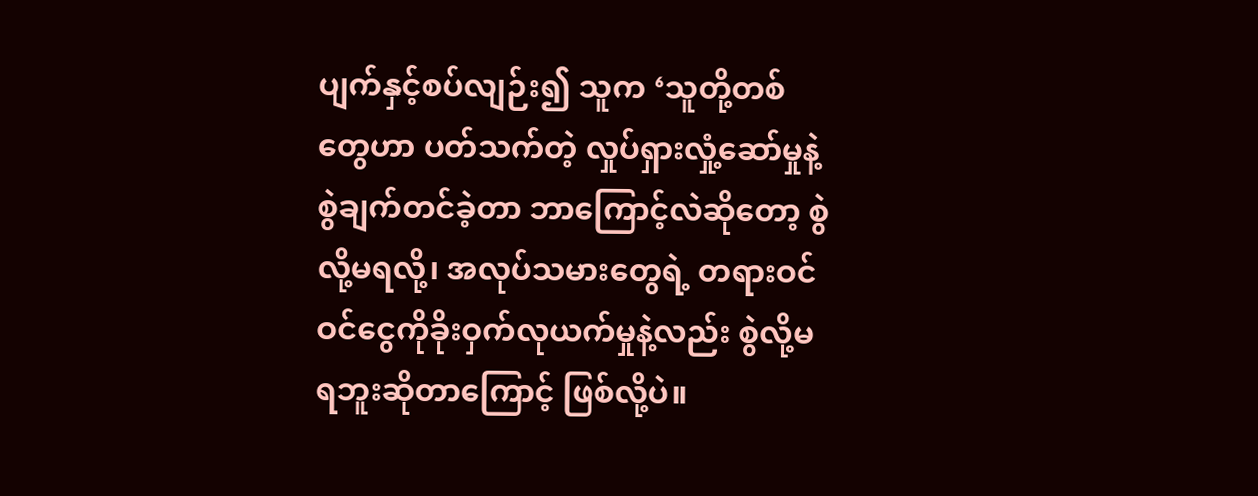ပျက်နှင့်စပ်လျဉ်း၍ သူက ‘သူတို့တစ်တွေဟာ ပတ်သက်တဲ့ လှုပ်ရှားလှုံ့ဆော်မှုနဲ့ စွဲချက်တင်ခဲ့တာ ဘာကြောင့်လဲဆိုတော့ စွဲလို့မရလို့၊ အလုပ်သမားတွေရဲ့ တရားဝင် ဝင်ငွေကိုခိုးဝှက်လုယက်မှုနဲ့လည်း စွဲလို့မရဘူးဆိုတာကြောင့် ဖြစ်လို့ပဲ။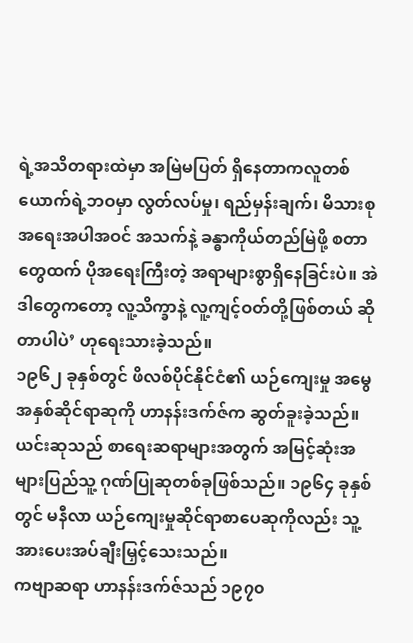ရဲ့အသိတရားထဲမှာ အမြဲမပြတ် ရှိနေတာကလူတစ်ယောက်ရဲ့ဘဝမှာ လွတ်လပ်မှု၊ ရည်မှန်းချက်၊ မိသားစုအရေးအပါအဝင် အသက်နဲ့ ခန္ဓာကိုယ်တည်မြဲဖို့ စတာတွေထက် ပိုအရေးကြီးတဲ့ အရာများစွာရှိနေခြင်းပဲ။ အဲဒါတွေကတော့ လူ့သိက္ခာနဲ့ လူ့ကျင့်ဝတ်တို့ဖြစ်တယ် ဆိုတာပါပဲ’ ဟုရေးသားခဲ့သည်။
၁၉၆၂ ခုနှစ်တွင် ဖိလစ်ပိုင်နိုင်ငံ၏ ယဉ်ကျေးမှု အမွေအနှစ်ဆိုင်ရာဆုကို ဟာနန်းဒက်ဇ်က ဆွတ်ခူးခဲ့သည်။ ယင်းဆုသည် စာရေးဆရာများအတွက် အမြင့်ဆုံးအများပြည်သူ့ ဂုဏ်ပြုဆုတစ်ခုဖြစ်သည်။ ၁၉၆၄ ခုနှစ်တွင် မနီလာ ယဉ်ကျေးမှုဆိုင်ရာစာပေဆုကိုလည်း သူ့အားပေးအပ်ချီးမြှင့်သေးသည်။
ကဗျာဆရာ ဟာနန်းဒက်ဇ်သည် ၁၉၇၀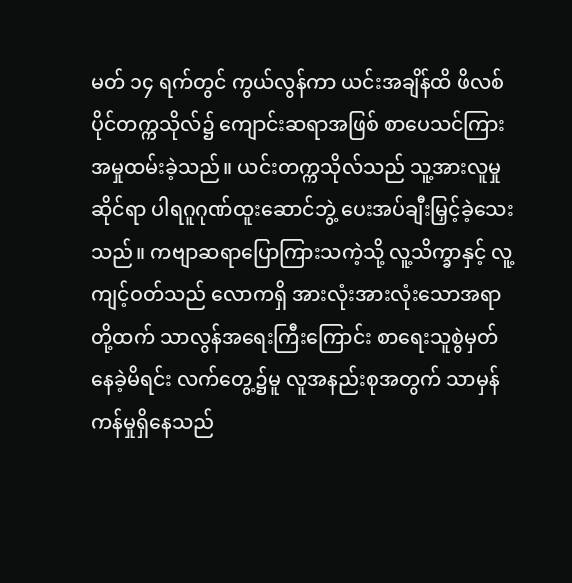မတ် ၁၄ ရက်တွင် ကွယ်လွန်ကာ ယင်းအချိန်ထိ ဖိလစ်ပိုင်တက္ကသိုလ်၌ ကျောင်းဆရာအဖြစ် စာပေသင်ကြားအမှုထမ်းခဲ့သည်။ ယင်းတက္ကသိုလ်သည် သူ့အားလူမှုဆိုင်ရာ ပါရဂူဂုဏ်ထူးဆောင်ဘွဲ့ ပေးအပ်ချီးမြှင့်ခဲ့သေးသည်။ ကဗျာဆရာပြောကြားသကဲ့သို့ လူ့သိက္ခာနှင့် လူ့ကျင့်ဝတ်သည် လောကရှိ အားလုံးအားလုံးသောအရာတို့ထက် သာလွန်အရေးကြီးကြောင်း စာရေးသူစွဲမှတ်နေခဲ့မိရင်း လက်တွေ့၌မူ လူအနည်းစုအတွက် သာမှန်ကန်မှုရှိနေသည်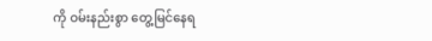ကို ဝမ်းနည်းစွာ တွေ့မြင်နေရ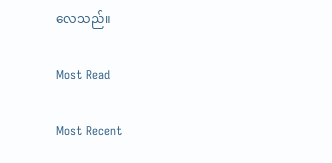လေသည်။

Most Read

Most Recent